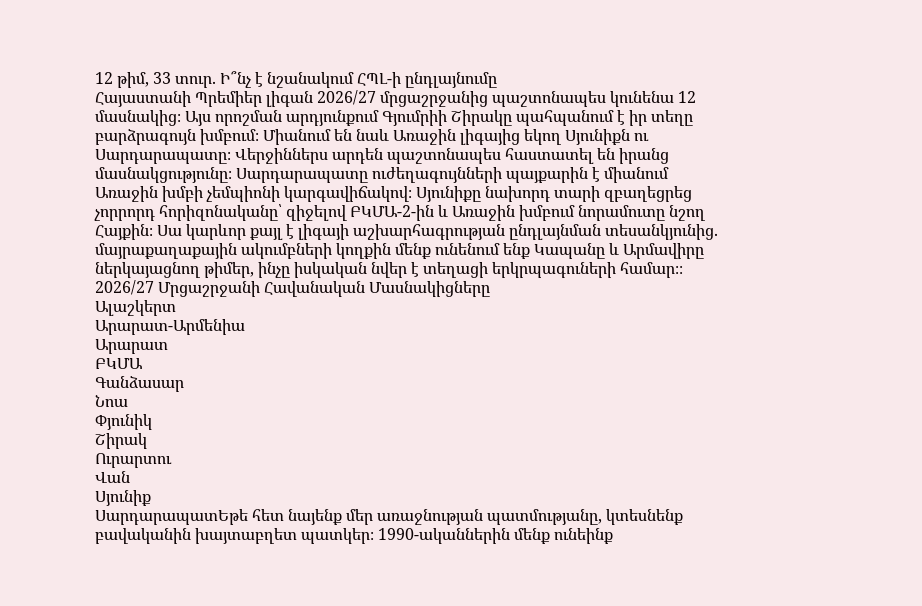12 թիմ, 33 տուր. Ի՞նչ է նշանակում ՀՊԼ-ի ընդլայնումը
Հայաստանի Պրեմիեր լիգան 2026/27 մրցաշրջանից պաշտոնապես կունենա 12 մասնակից։ Այս որոշման արդյունքում Գյումրիի Շիրակը պահպանում է իր տեղը բարձրագույն խմբում։ Միանում են նաև Առաջին լիգայից եկող Սյունիքն ու Սարդարապատը։ Վերջիններս արդեն պաշտոնապես հաստատել են իրանց մասնակցությունը։ Սարդարապատը ուժեղագույնների պայքարին է միանում Առաջին խմբի չեմպիոնի կարգավիճակով։ Սյունիքը նախորդ տարի զբաղեցրեց չորրորդ հորիզոնականը՝ զիջելով ԲԿՄԱ-2-ին և Առաջին խմբում նորամուտը նշող Հայքին։ Սա կարևոր քայլ է լիգայի աշխարհագրության ընդլայնման տեսանկյունից. մայրաքաղաքային ակումբների կողքին մենք ունենում ենք Կապանը և Արմավիրը ներկայացնող թիմեր, ինչը իսկական նվեր է տեղացի երկրպագուների համար։։
2026/27 Մրցաշրջանի Հավանական Մասնակիցները
Ալաշկերտ
Արարատ-Արմենիա
Արարատ
ԲԿՄԱ
Գանձասար
Նոա
Փյունիկ
Շիրակ
Ուրարտու
Վան
Սյունիք
ՍարդարապատԵթե հետ նայենք մեր առաջնության պատմությանը, կտեսնենք բավականին խայտաբղետ պատկեր։ 1990-ականներին մենք ունեինք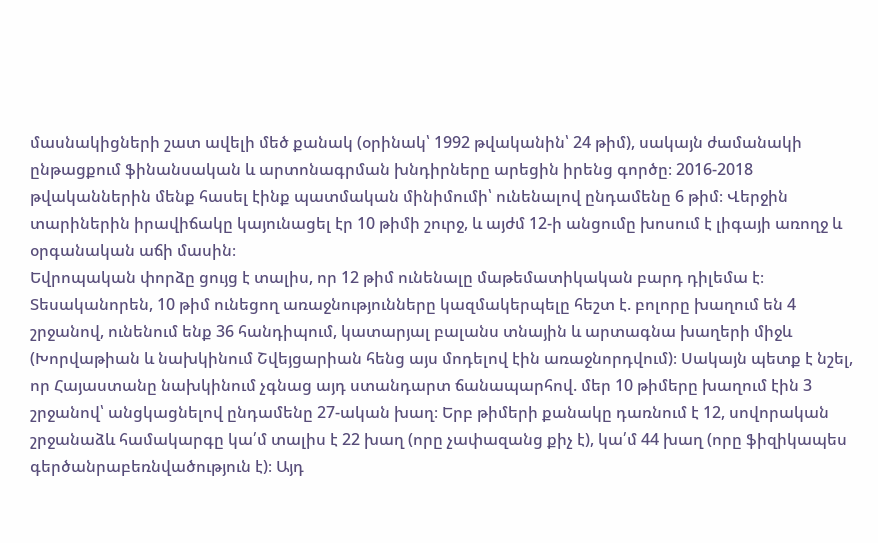մասնակիցների շատ ավելի մեծ քանակ (օրինակ՝ 1992 թվականին՝ 24 թիմ), սակայն ժամանակի ընթացքում ֆինանսական և արտոնագրման խնդիրները արեցին իրենց գործը։ 2016-2018 թվականներին մենք հասել էինք պատմական մինիմումի՝ ունենալով ընդամենը 6 թիմ։ Վերջին տարիներին իրավիճակը կայունացել էր 10 թիմի շուրջ, և այժմ 12-ի անցումը խոսում է լիգայի առողջ և օրգանական աճի մասին։
Եվրոպական փորձը ցույց է տալիս, որ 12 թիմ ունենալը մաթեմատիկական բարդ դիլեմա է։ Տեսականորեն, 10 թիմ ունեցող առաջնությունները կազմակերպելը հեշտ է. բոլորը խաղում են 4 շրջանով, ունենում ենք 36 հանդիպում, կատարյալ բալանս տնային և արտագնա խաղերի միջև (Խորվաթիան և նախկինում Շվեյցարիան հենց այս մոդելով էին առաջնորդվում)։ Սակայն պետք է նշել, որ Հայաստանը նախկինում չգնաց այդ ստանդարտ ճանապարհով. մեր 10 թիմերը խաղում էին 3 շրջանով՝ անցկացնելով ընդամենը 27-ական խաղ։ Երբ թիմերի քանակը դառնում է 12, սովորական շրջանաձև համակարգը կա՛մ տալիս է 22 խաղ (որը չափազանց քիչ է), կա՛մ 44 խաղ (որը ֆիզիկապես գերծանրաբեռնվածություն է)։ Այդ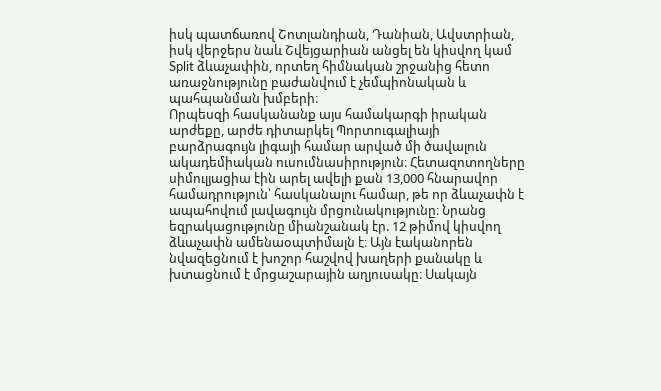իսկ պատճառով Շոտլանդիան, Դանիան, Ավստրիան, իսկ վերջերս նաև Շվեյցարիան անցել են կիսվող կամ Split ձևաչափին, որտեղ հիմնական շրջանից հետո առաջնությունը բաժանվում է չեմպիոնական և պահպանման խմբերի։
Որպեսզի հասկանանք այս համակարգի իրական արժեքը, արժե դիտարկել Պորտուգալիայի բարձրագույն լիգայի համար արված մի ծավալուն ակադեմիական ուսումնասիրություն։ Հետազոտողները սիմուլյացիա էին արել ավելի քան 13,000 հնարավոր համադրություն՝ հասկանալու համար, թե որ ձևաչափն է ապահովում լավագույն մրցունակությունը։ Նրանց եզրակացությունը միանշանակ էր. 12 թիմով կիսվող ձևաչափն ամենաօպտիմալն է։ Այն էականորեն նվազեցնում է խոշոր հաշվով խաղերի քանակը և խտացնում է մրցաշարային աղյուսակը։ Սակայն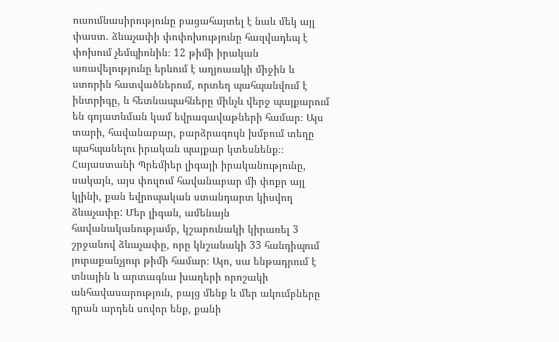ուսումնասիրությունը բացահայտել է նաև մեկ այլ փաստ. ձևաչափի փոփոխությունը հազվադեպ է փոխում չեմպիոնին։ 12 թիմի իրական առավելությունը երևում է աղյուսակի միջին և ստորին հատվածներում, որտեղ պահպանվում է ինտրիգը, և հետնապահները մինչև վերջ պայքարում են գոյատևման կամ եվրագավաթների համար։ Այս տարի, հավանաբար, բարձրագույն խմբում տեղը պահպանելու իրական պայքար կտեսնենք։։
Հայաստանի Պրեմիեր լիգայի իրականությունը, սակայն, այս փուլում հավանաբար մի փոքր այլ կլինի, քան եվրոպական ստանդարտ կիսվող ձևաչափը: Մեր լիգան, ամենայն հավանականությամբ, կշարունակի կիրառել 3 շրջանով ձևաչափը, որը կնշանակի 33 հանդիպում յուրաքանչյուր թիմի համար։ Այո, սա ենթադրում է տնային և արտագնա խաղերի որոշակի անհավասարություն, բայց մենք և մեր ակումբները դրան արդեն սովոր ենք, քանի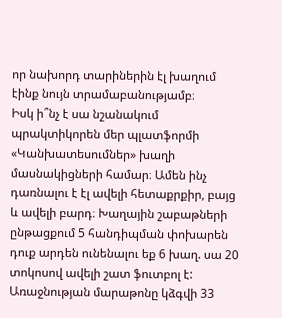որ նախորդ տարիներին էլ խաղում էինք նույն տրամաբանությամբ։
Իսկ ի՞նչ է սա նշանակում պրակտիկորեն մեր պլատֆորմի «Կանխատեսումներ» խաղի մասնակիցների համար։ Ամեն ինչ դառնալու է էլ ավելի հետաքրքիր, բայց և ավելի բարդ։ Խաղային շաբաթների ընթացքում 5 հանդիպման փոխարեն դուք արդեն ունենալու եք 6 խաղ. սա 20 տոկոսով ավելի շատ ֆուտբոլ է: Առաջնության մարաթոնը կձգվի 33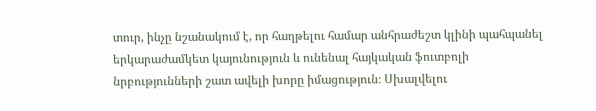տուր, ինչը նշանակում է, որ հաղթելու համար անհրաժեշտ կլինի պահպանել երկարաժամկետ կայունություն և ունենալ հայկական ֆուտբոլի նրբությունների շատ ավելի խորը իմացություն։ Սխալվելու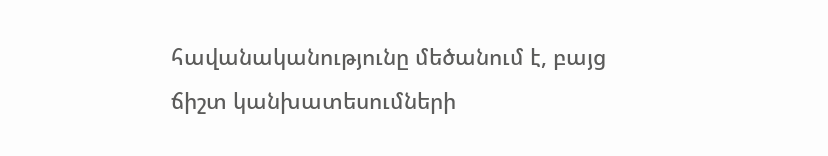հավանականությունը մեծանում է, բայց ճիշտ կանխատեսումների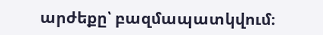արժեքը՝ բազմապատկվում։